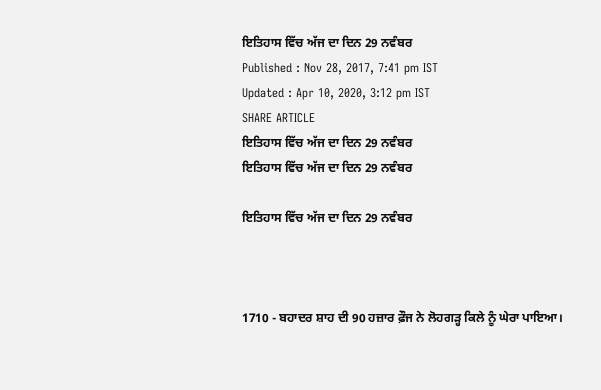ਇਤਿਹਾਸ ਵਿੱਚ ਅੱਜ ਦਾ ਦਿਨ 29 ਨਵੰਬਰ
Published : Nov 28, 2017, 7:41 pm IST
Updated : Apr 10, 2020, 3:12 pm IST
SHARE ARTICLE
ਇਤਿਹਾਸ ਵਿੱਚ ਅੱਜ ਦਾ ਦਿਨ 29 ਨਵੰਬਰ
ਇਤਿਹਾਸ ਵਿੱਚ ਅੱਜ ਦਾ ਦਿਨ 29 ਨਵੰਬਰ

ਇਤਿਹਾਸ ਵਿੱਚ ਅੱਜ ਦਾ ਦਿਨ 29 ਨਵੰਬਰ



1710 - ਬਹਾਦਰ ਸ਼ਾਹ ਦੀ 90 ਹਜ਼ਾਰ ਫ਼ੌਜ ਨੇ ਲੋਹਗੜ੍ਹ ਕਿਲੇ ਨੂੰ ਘੇਰਾ ਪਾਇਆ।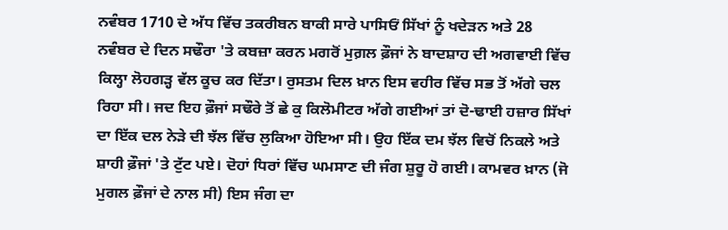ਨਵੰਬਰ 1710 ਦੇ ਅੱਧ ਵਿੱਚ ਤਕਰੀਬਨ ਬਾਕੀ ਸਾਰੇ ਪਾਸਿਓਂ ਸਿੱਖਾਂ ਨੂੰ ਖਦੇੜਨ ਅਤੇ 28 ਨਵੰਬਰ ਦੇ ਦਿਨ ਸਢੌਰਾ 'ਤੇ ਕਬਜ਼ਾ ਕਰਨ ਮਗਰੋਂ ਮੁਗ਼ਲ ਫ਼ੌਜਾਂ ਨੇ ਬਾਦਸ਼ਾਹ ਦੀ ਅਗਵਾਈ ਵਿੱਚ ਕਿਲ੍ਹਾ ਲੋਹਗੜ੍ਹ ਵੱਲ ਕੂਚ ਕਰ ਦਿੱਤਾ। ਰੁਸਤਮ ਦਿਲ ਖ਼ਾਨ ਇਸ ਵਹੀਰ ਵਿੱਚ ਸਭ ਤੋਂ ਅੱਗੇ ਚਲ ਰਿਹਾ ਸੀ। ਜਦ ਇਹ ਫ਼ੌਜਾਂ ਸਢੌਰੇ ਤੋਂ ਛੇ ਕੁ ਕਿਲੋਮੀਟਰ ਅੱਗੇ ਗਈਆਂ ਤਾਂ ਦੋ-ਢਾਈ ਹਜ਼ਾਰ ਸਿੱਖਾਂ ਦਾ ਇੱਕ ਦਲ ਨੇੜੇ ਦੀ ਝੱਲ ਵਿੱਚ ਲੁਕਿਆ ਹੋਇਆ ਸੀ। ਉਹ ਇੱਕ ਦਮ ਝੱਲ ਵਿਚੋਂ ਨਿਕਲੇ ਅਤੇ ਸ਼ਾਹੀ ਫ਼ੌਜਾਂ 'ਤੇ ਟੁੱਟ ਪਏ। ਦੋਹਾਂ ਧਿਰਾਂ ਵਿੱਚ ਘਮਸਾਣ ਦੀ ਜੰਗ ਸ਼ੁਰੂ ਹੋ ਗਈ। ਕਾਮਵਰ ਖ਼ਾਨ (ਜੋ ਮੁਗਲ ਫ਼ੌਜਾਂ ਦੇ ਨਾਲ ਸੀ) ਇਸ ਜੰਗ ਦਾ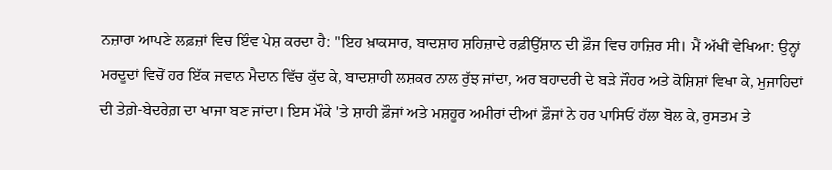ਨਜ਼ਾਰਾ ਆਪਣੇ ਲਫ਼ਜ਼ਾਂ ਵਿਚ ਇੰਵ ਪੇਸ਼ ਕਰਦਾ ਹੈ: "ਇਹ ਖ਼ਾਕਸਾਰ, ਬਾਦਸ਼ਾਹ ਸ਼ਹਿਜ਼ਾਦੇ ਰਫ਼ੀਉੱਸ਼ਾਨ ਦੀ ਫ਼ੌਜ ਵਿਚ ਹਾਜ਼ਿਰ ਸੀ। ਮੈਂ ਅੱਖੀਂ ਵੇਖਿਆ: ਉਨ੍ਹਾਂ ਮਰਦੂਦਾਂ ਵਿਚੋਂ ਹਰ ਇੱਕ ਜਵਾਨ ਮੈਦਾਨ ਵਿੱਚ ਕੁੱਦ ਕੇ, ਬਾਦਸ਼ਾਹੀ ਲਸ਼ਕਰ ਨਾਲ ਰੁੱਝ ਜਾਂਦਾ, ਅਰ ਬਹਾਦਰੀ ਦੇ ਬੜੇ ਜੌਹਰ ਅਤੇ ਕੋਸ਼ਿਸ਼ਾਂ ਵਿਖਾ ਕੇ, ਮੁਜਾਹਿਦਾਂ ਦੀ ਤੇਗ਼ੇ-ਬੇਦਰੇਗ਼ ਦਾ ਖਾਜਾ ਬਣ ਜਾਂਦਾ। ਇਸ ਮੌਕੇ 'ਤੇ ਸ਼ਾਹੀ ਫ਼ੌਜਾਂ ਅਤੇ ਮਸ਼ਹੂਰ ਅਮੀਰਾਂ ਦੀਆਂ ਫ਼ੌਜਾਂ ਨੇ ਹਰ ਪਾਸਿਓਂ ਹੱਲਾ ਬੋਲ ਕੇ, ਰੁਸਤਮ ਤੇ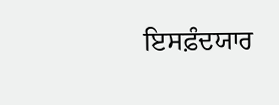ਇਸਫ਼ੰਦਯਾਰ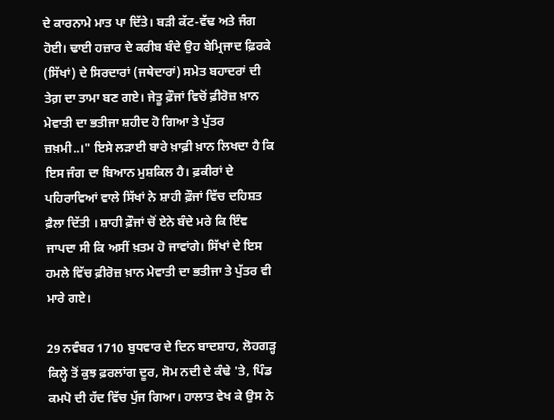ਦੇ ਕਾਰਨਾਮੇ ਮਾਤ ਪਾ ਦਿੱਤੇ। ਬੜੀ ਕੱਟ-ਵੱਢ ਅਤੇ ਜੰਗ ਹੋਈ। ਢਾਈ ਹਜ਼ਾਰ ਦੇ ਕਰੀਬ ਬੰਦੇ ਉਹ ਬੇਮ੍ਰਿਜਾਦ ਫ਼ਿਰਕੇ (ਸਿੱਖਾਂ) ਦੇ ਸਿਰਦਾਰਾਂ (ਜਥੇਦਾਰਾਂ) ਸਮੇਤ ਬਹਾਦਰਾਂ ਦੀ ਤੇਗ਼ ਦਾ ਤਾਮਾ ਬਣ ਗਏ। ਜੇਤੂ ਫ਼ੌਜਾਂ ਵਿਚੋਂ ਫ਼ੀਰੋਜ਼ ਖ਼ਾਨ ਮੇਵਾਤੀ ਦਾ ਭਤੀਜਾ ਸ਼ਹੀਦ ਹੋ ਗਿਆ ਤੇ ਪੁੱਤਰ ਜ਼ਖ਼ਮੀ..।" ਇਸੇ ਲੜਾਈ ਬਾਰੇ ਖ਼ਾਫ਼ੀ ਖ਼ਾਨ ਲਿਖਦਾ ਹੈ ਕਿ ਇਸ ਜੰਗ ਦਾ ਬਿਆਨ ਮੁਸ਼ਕਿਲ ਹੈ। ਫ਼ਕੀਰਾਂ ਦੇ ਪਹਿਰਾਵਿਆਂ ਵਾਲੇ ਸਿੱਖਾਂ ਨੇ ਸ਼ਾਹੀ ਫ਼ੌਜਾਂ ਵਿੱਚ ਦਹਿਸ਼ਤ ਫ਼ੈਲਾ ਦਿੱਤੀ । ਸ਼ਾਹੀ ਫ਼ੌਜਾਂ ਚੋਂ ਏਨੇ ਬੰਦੇ ਮਰੇ ਕਿ ਇੰਞ ਜਾਪਦਾ ਸੀ ਕਿ ਅਸੀਂ ਖ਼ਤਮ ਹੋ ਜਾਵਾਂਗੇ। ਸਿੱਖਾਂ ਦੇ ਇਸ ਹਮਲੇ ਵਿੱਚ ਫ਼ੀਰੋਜ਼ ਖ਼ਾਨ ਮੇਵਾਤੀ ਦਾ ਭਤੀਜਾ ਤੇ ਪੁੱਤਰ ਵੀ ਮਾਰੇ ਗਏ।

29 ਨਵੰਬਰ 1710 ਬੁਧਵਾਰ ਦੇ ਦਿਨ ਬਾਦਸ਼ਾਹ, ਲੋਹਗੜ੍ਹ ਕਿਲ੍ਹੇ ਤੋਂ ਕੁਝ ਫ਼ਰਲਾਂਗ ਦੂਰ, ਸੋਮ ਨਦੀ ਦੇ ਕੰਢੇ 'ਤੇ, ਪਿੰਡ ਕਮਪੋ ਦੀ ਹੱਦ ਵਿੱਚ ਪੁੱਜ ਗਿਆ। ਹਾਲਾਤ ਵੇਖ ਕੇ ਉਸ ਨੇ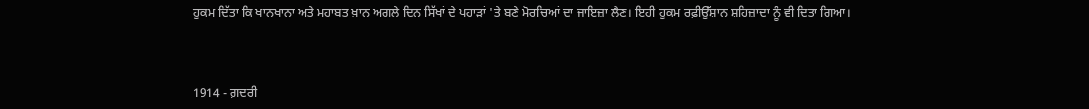ਹੁਕਮ ਦਿੱਤਾ ਕਿ ਖਾਨਖਾਨਾ ਅਤੇ ਮਹਾਬਤ ਖ਼ਾਨ ਅਗਲੇ ਦਿਨ ਸਿੱਖਾਂ ਦੇ ਪਹਾੜਾਂ 'ਤੇ ਬਣੇ ਮੋਰਚਿਆਂ ਦਾ ਜਾਇਜ਼ਾ ਲੈਣ। ਇਹੀ ਹੁਕਮ ਰਫ਼ੀਉੱਸ਼ਾਨ ਸ਼ਹਿਜ਼ਾਦਾ ਨੂੰ ਵੀ ਦਿਤਾ ਗਿਆ।



1914 - ਗ਼ਦਰੀ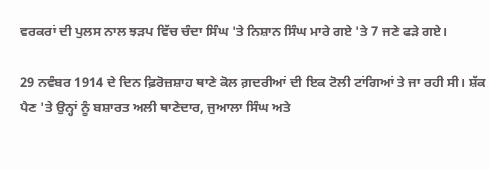ਵਰਕਰਾਂ ਦੀ ਪੁਲਸ ਨਾਲ ਝੜਪ ਵਿੱਚ ਚੰਦਾ ਸਿੰਘ 'ਤੇ ਨਿਸ਼ਾਨ ਸਿੰਘ ਮਾਰੇ ਗਏ 'ਤੇ 7 ਜਣੇ ਫੜੇ ਗਏ।

29 ਨਵੰਬਰ 1914 ਦੇ ਦਿਨ ਫ਼ਿਰੋਜ਼ਸ਼ਾਹ ਥਾਣੇ ਕੋਲ ਗ਼ਦਰੀਆਂ ਦੀ ਇਕ ਟੋਲੀ ਟਾਂਗਿਆਂ ਤੇ ਜਾ ਰਹੀ ਸੀ। ਸ਼ੱਕ ਪੈਣ 'ਤੇ ਉਨ੍ਹਾਂ ਨੂੰ ਬਸ਼ਾਰਤ ਅਲੀ ਥਾਣੇਦਾਰ, ਜੁਆਲਾ ਸਿੰਘ ਅਤੇ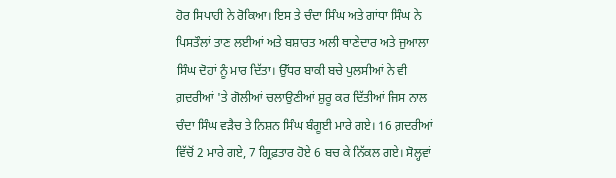ਹੋਰ ਸਿਪਾਹੀ ਨੇ ਰੋਕਿਆ। ਇਸ ਤੇ ਚੰਦਾ ਸਿੰਘ ਅਤੇ ਗਾਂਧਾ ਸਿੰਘ ਨੇ ਪਿਸਤੌਲਾਂ ਤਾਣ ਲਈਆਂ ਅਤੇ ਬਸ਼ਾਰਤ ਅਲੀ ਥਾਣੇਦਾਰ ਅਤੇ ਜੁਆਲਾ ਸਿੰਘ ਦੋਹਾਂ ਨੂੰ ਮਾਰ ਦਿੱਤਾ। ਉੱਧਰ ਬਾਕੀ ਬਚੇ ਪੁਲਸੀਆਂ ਨੇ ਵੀ ਗ਼ਦਰੀਆਂ 'ਤੇ ਗੋਲੀਆਂ ਚਲਾਉਣੀਆਂ ਸ਼ੁਰੂ ਕਰ ਦਿੱਤੀਆਂ ਜਿਸ ਨਾਲ ਚੰਦਾ ਸਿੰਘ ਵੜੈਚ ਤੇ ਨਿਸ਼ਨ ਸਿੰਘ ਬੰਗੂਈ ਮਾਰੇ ਗਏ। 16 ਗ਼ਦਰੀਆਂ ਵਿੱਚੋਂ 2 ਮਾਰੇ ਗਏ, 7 ਗ੍ਰਿਫ਼ਤਾਰ ਹੋਏ 6 ਬਚ ਕੇ ਨਿੱਕਲ ਗਏ। ਸੋਲ੍ਹਵਾਂ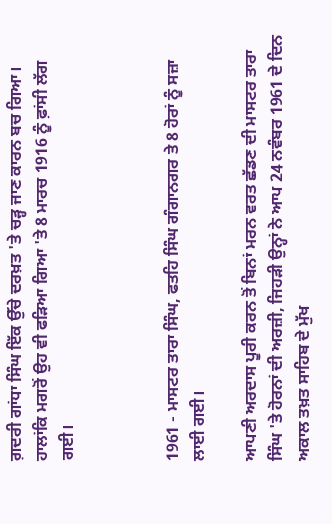ਗ਼ਦਰੀ ਗਾਂਧਾ ਸਿੰਘ ਇੱਕ ਉੱਚੇ ਦਰਖ਼ਤ 'ਤੇ ਚੜ੍ਹ ਜਾਣ ਕਾਰਨ ਬਚ ਗਿਆ। ਹਾਲਾਂਕਿ ਮਗਰੋਂ ਉਹ ਵੀ ਫੜਿਆ ਗਿਆ 'ਤੇ 8 ਮਾਰਚ 1916 ਨੂੰ ਫ਼ਾਂਸੀ ਲੱਗ ਗਈ।



1961 - ਮਾਸਟਰ ਤਾਰਾ ਸਿੰਘ, ਫਤਹਿ ਸਿੰਘ ਗੰਗਾਨਗਰ ਤੇ 8 ਹੋਰਾਂ ਨੂੰ ਸਜ਼ਾ ਲਾਈ ਗਈ।

ਆਪਣੀ ਅਰਦਾਸ ਪੂਰੀ ਕਰਨ ਤੋਂ ਬਿਨਾਂ ਮਰਨ ਵਰਤ ਛੱਡਣ ਦੀ ਮਾਸਟਰ ਤਾਰਾ ਸਿੰਘ 'ਤੇ ਹੋਰਨਾਂ ਦੀ ਅਰਜ਼ੀ, ਜਿਹੜੀ ਉਨ੍ਹਾਂ ਨੇ ਆਪ 24 ਨਵੰਬਰ 1961 ਦੇ ਦਿਨ ਅਕਾਲ ਤਖ਼ਤ ਸਾਹਿਬ ਦੇ ਮੁੱਖ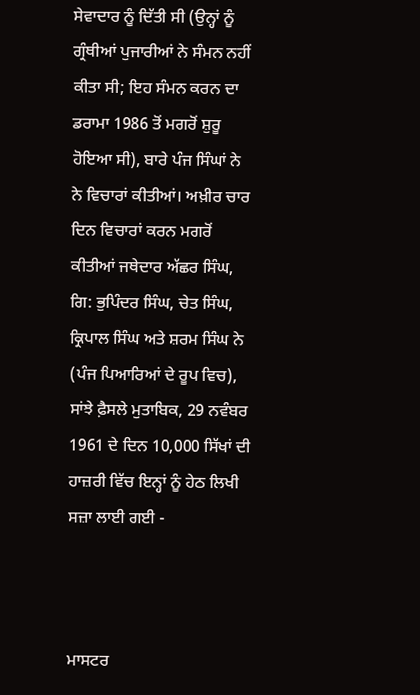ਸੇਵਾਦਾਰ ਨੂੰ ਦਿੱਤੀ ਸੀ (ਉਨ੍ਹਾਂ ਨੂੰ ਗ੍ਰੰਥੀਆਂ ਪੁਜਾਰੀਆਂ ਨੇ ਸੰਮਨ ਨਹੀਂ ਕੀਤਾ ਸੀ; ਇਹ ਸੰਮਨ ਕਰਨ ਦਾ ਡਰਾਮਾ 1986 ਤੋਂ ਮਗਰੋਂ ਸ਼ੁਰੂ ਹੋਇਆ ਸੀ), ਬਾਰੇ ਪੰਜ ਸਿੰਘਾਂ ਨੇ ਨੇ ਵਿਚਾਰਾਂ ਕੀਤੀਆਂ। ਅਖ਼ੀਰ ਚਾਰ ਦਿਨ ਵਿਚਾਰਾਂ ਕਰਨ ਮਗਰੋਂ ਕੀਤੀਆਂ ਜਥੇਦਾਰ ਅੱਛਰ ਸਿੰਘ, ਗਿ: ਭੁਪਿੰਦਰ ਸਿੰਘ, ਚੇਤ ਸਿੰਘ, ਕ੍ਰਿਪਾਲ ਸਿੰਘ ਅਤੇ ਸ਼ਰਮ ਸਿੰਘ ਨੇ (ਪੰਜ ਪਿਆਰਿਆਂ ਦੇ ਰੂਪ ਵਿਚ), ਸਾਂਝੇ ਫ਼ੈਸਲੇ ਮੁਤਾਬਿਕ, 29 ਨਵੰਬਰ 1961 ਦੇ ਦਿਨ 10,000 ਸਿੱਖਾਂ ਦੀ ਹਾਜ਼ਰੀ ਵਿੱਚ ਇਨ੍ਹਾਂ ਨੂੰ ਹੇਠ ਲਿਖੀ ਸਜ਼ਾ ਲਾਈ ਗਈ -



ਮਾਸਟਰ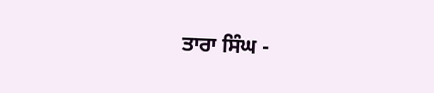ਤਾਰਾ ਸਿੰਘ -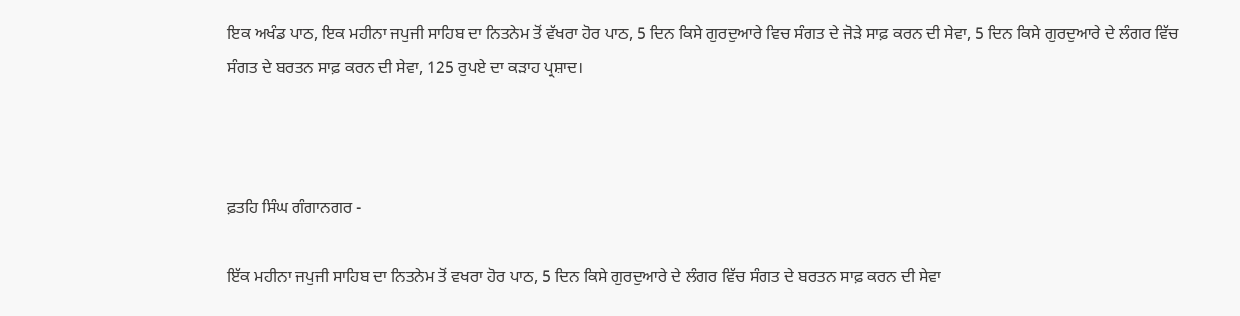ਇਕ ਅਖੰਡ ਪਾਠ, ਇਕ ਮਹੀਨਾ ਜਪੁਜੀ ਸਾਹਿਬ ਦਾ ਨਿਤਨੇਮ ਤੋਂ ਵੱਖਰਾ ਹੋਰ ਪਾਠ, 5 ਦਿਨ ਕਿਸੇ ਗੁਰਦੁਆਰੇ ਵਿਚ ਸੰਗਤ ਦੇ ਜੋੜੇ ਸਾਫ਼ ਕਰਨ ਦੀ ਸੇਵਾ, 5 ਦਿਨ ਕਿਸੇ ਗੁਰਦੁਆਰੇ ਦੇ ਲੰਗਰ ਵਿੱਚ ਸੰਗਤ ਦੇ ਬਰਤਨ ਸਾਫ਼ ਕਰਨ ਦੀ ਸੇਵਾ, 125 ਰੁਪਏ ਦਾ ਕੜਾਹ ਪ੍ਰਸ਼ਾਦ।



ਫ਼ਤਹਿ ਸਿੰਘ ਗੰਗਾਨਗਰ -

ਇੱਕ ਮਹੀਨਾ ਜਪੁਜੀ ਸਾਹਿਬ ਦਾ ਨਿਤਨੇਮ ਤੋਂ ਵਖਰਾ ਹੋਰ ਪਾਠ, 5 ਦਿਨ ਕਿਸੇ ਗੁਰਦੁਆਰੇ ਦੇ ਲੰਗਰ ਵਿੱਚ ਸੰਗਤ ਦੇ ਬਰਤਨ ਸਾਫ਼ ਕਰਨ ਦੀ ਸੇਵਾ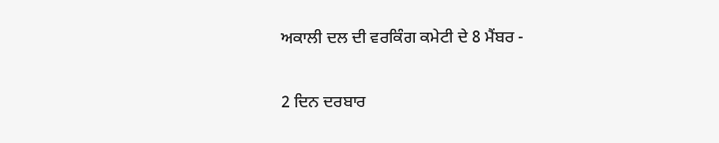ਅਕਾਲੀ ਦਲ ਦੀ ਵਰਕਿੰਗ ਕਮੇਟੀ ਦੇ 8 ਮੈਂਬਰ -

2 ਦਿਨ ਦਰਬਾਰ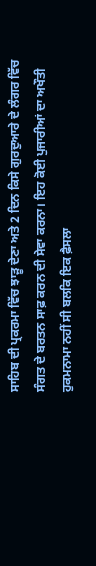ਸਾਹਿਬ ਦੀ ਪ੍ਰਕਰਮਾ ਵਿੱਚ ਝਾੜੂ ਦੇਣਾ ਅਤੇ 2 ਦਿਨ ਕਿਸੇ ਗੁਰਦੁਆਰੇ ਦੇ ਲੰਗਰ ਵਿੱਚ ਸੰਗਤ ਦੇ ਬਰਤਨ ਸਾਫ਼ ਕਰਨ ਦੀ ਸੇਵਾ ਕਰਨਾ। ਇਹ ਕੋਈ ਪੁਜਾਰੀਆਂ ਦਾ ਅਖੌਤੀ ਹੁਕਮਨਾਮਾ ਨਹੀਂ ਸੀ ਬਲਕਿ ਇਕ ਫ਼ੈਸਲਾ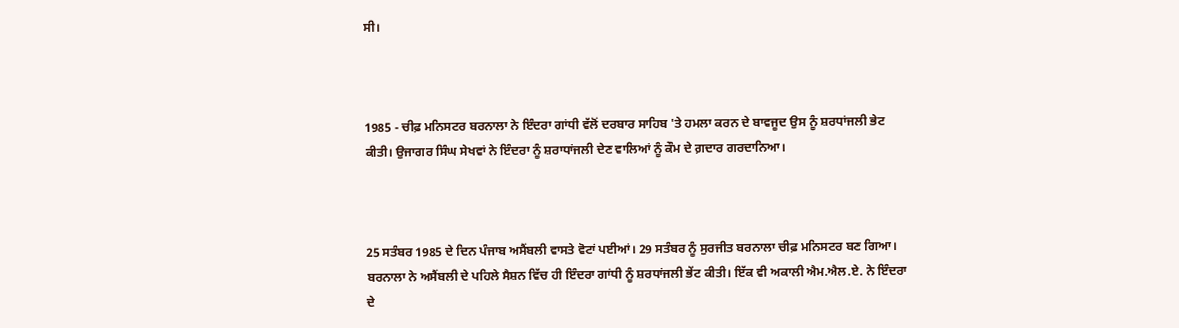ਸੀ।



1985 - ਚੀਫ਼ ਮਨਿਸਟਰ ਬਰਨਾਲਾ ਨੇ ਇੰਦਰਾ ਗਾਂਧੀ ਵੱਲੋਂ ਦਰਬਾਰ ਸਾਹਿਬ 'ਤੇ ਹਮਲਾ ਕਰਨ ਦੇ ਬਾਵਜੂਦ ਉਸ ਨੂੰ ਸ਼ਰਧਾਂਜਲੀ ਭੇਟ ਕੀਤੀ। ਉਜਾਗਰ ਸਿੰਘ ਸੇਖਵਾਂ ਨੇ ਇੰਦਰਾ ਨੂੰ ਸ਼ਰਾਧਾਂਜਲੀ ਦੇਣ ਵਾਲਿਆਂ ਨੂੰ ਕੌਮ ਦੇ ਗ਼ਦਾਰ ਗਰਦਾਨਿਆ।



25 ਸਤੰਬਰ 1985 ਦੇ ਦਿਨ ਪੰਜਾਬ ਅਸੈਂਬਲੀ ਵਾਸਤੇ ਵੋਟਾਂ ਪਈਆਂ। 29 ਸਤੰਬਰ ਨੂੰ ਸੁਰਜੀਤ ਬਰਨਾਲਾ ਚੀਫ਼ ਮਨਿਸਟਰ ਬਣ ਗਿਆ। ਬਰਨਾਲਾ ਨੇ ਅਸੈਂਬਲੀ ਦੇ ਪਹਿਲੇ ਸੈਸ਼ਨ ਵਿੱਚ ਹੀ ਇੰਦਰਾ ਗਾਂਧੀ ਨੂੰ ਸ਼ਰਧਾਂਜਲੀ ਭੇਂਟ ਕੀਤੀ। ਇੱਕ ਵੀ ਅਕਾਲੀ ਐਮ.ਐਲ.ਏ. ਨੇ ਇੰਦਰਾ ਦੇ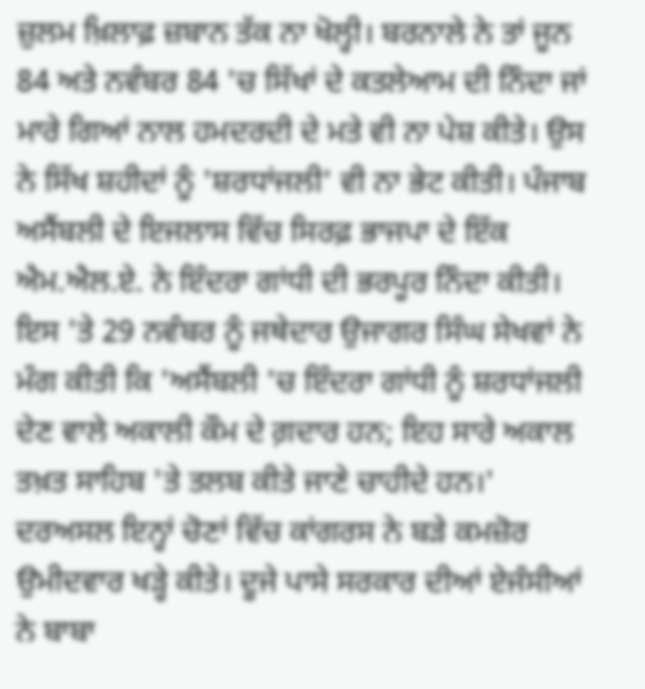ਜ਼ੁਲਮ ਖ਼ਿਲਾਫ਼ ਜ਼ਬਾਨ ਤੱਕ ਨਾ ਖੋਲ੍ਹੀ। ਬਰਨਾਲੇ ਨੇ ਤਾਂ ਜੂਨ 84 ਅਤੇ ਨਵੰਬਰ 84 'ਚ ਸਿੱਖਾਂ ਦੇ ਕਤਲੇਆਮ ਦੀ ਨਿੰਦਾ ਜਾਂ ਮਾਰੇ ਗਿਆਂ ਨਾਲ ਹਮਦਰਦੀ ਦੇ ਮਤੇ ਵੀ ਨਾ ਪੇਸ਼ ਕੀਤੇ। ਉਸ ਨੇ ਸਿੱਖ ਸ਼ਹੀਦਾਂ ਨੂੰ 'ਸ਼ਰਧਾਂਜਲੀ' ਵੀ ਨਾ ਭੇਟ ਕੀਤੀ। ਪੰਜਾਬ ਅਸੈਂਬਲੀ ਦੇ ਇਜਲਾਸ ਵਿੱਚ ਸਿਰਫ਼ ਭਾਜਪਾ ਦੇ ਇੱਕ ਐਮ.ਐਲ.ਏ. ਨੇ ਇੰਦਰਾ ਗਾਂਧੀ ਦੀ ਭਰਪੂਰ ਨਿੰਦਾ ਕੀਤੀ। ਇਸ 'ਤੇ 29 ਨਵੰਬਰ ਨੂੰ ਜਥੇਦਾਰ ਉਜਾਗਰ ਸਿੰਘ ਸੇਖਵਾਂ ਨੇ ਮੰਗ ਕੀਤੀ ਕਿ 'ਅਸੈਂਬਲੀ 'ਚ ਇੰਦਰਾ ਗਾਂਧੀ ਨੂੰ ਸ਼ਰਧਾਂਜਲੀ ਦੇਣ ਵਾਲੇ ਅਕਾਲੀ ਕੌਮ ਦੇ ਗ਼ਦਾਰ ਹਨ; ਇਹ ਸਾਰੇ ਅਕਾਲ ਤਖ਼ਤ ਸਾਹਿਬ 'ਤੇ ਤਲਬ ਕੀਤੇ ਜਾਣੇ ਚਾਹੀਦੇ ਹਨ।' ਦਰਅਸਲ ਇਨ੍ਹਾਂ ਚੋਣਾਂ ਵਿੱਚ ਕਾਂਗਰਸ ਨੇ ਬੜੇ ਕਮਜ਼ੋਰ ਉਮੀਦਵਾਰ ਖੜ੍ਹੇ ਕੀਤੇ। ਦੂਜੇ ਪਾਸੇ ਸਰਕਾਰ ਦੀਆਂ ਏਜੰਸੀਆਂ ਨੇ ਬਾਬਾ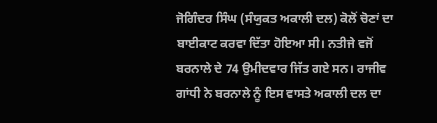ਜੋਗਿੰਦਰ ਸਿੰਘ (ਸੰਯੁਕਤ ਅਕਾਲੀ ਦਲ) ਕੋਲੋਂ ਚੋਣਾਂ ਦਾ ਬਾਈਕਾਟ ਕਰਵਾ ਦਿੱਤਾ ਹੋਇਆ ਸੀ। ਨਤੀਜੇ ਵਜੋਂ ਬਰਨਾਲੇ ਦੇ 74 ਉਮੀਦਵਾਰ ਜਿੱਤ ਗਏ ਸਨ। ਰਾਜੀਵ ਗਾਂਧੀ ਨੇ ਬਰਨਾਲੇ ਨੂੰ ਇਸ ਵਾਸਤੇ ਅਕਾਲੀ ਦਲ ਦਾ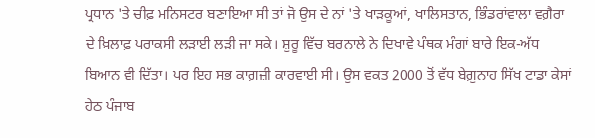ਪ੍ਰਧਾਨ 'ਤੇ ਚੀਫ਼ ਮਨਿਸਟਰ ਬਣਾਇਆ ਸੀ ਤਾਂ ਜੋ ਉਸ ਦੇ ਨਾਂ 'ਤੇ ਖਾੜਕੂਆਂ, ਖਾਲਿਸਤਾਨ, ਭਿੰਡਰਾਂਵਾਲਾ ਵਗ਼ੈਰਾ ਦੇ ਖ਼ਿਲਾਫ਼ ਪਰਾਕਸੀ ਲੜਾਈ ਲੜੀ ਜਾ ਸਕੇ। ਸ਼ੁਰੂ ਵਿੱਚ ਬਰਨਾਲੇ ਨੇ ਦਿਖਾਵੇ ਪੰਥਕ ਮੰਗਾਂ ਬਾਰੇ ਇਕ-ਅੱਧ ਬਿਆਨ ਵੀ ਦਿੱਤਾ। ਪਰ ਇਹ ਸਭ ਕਾਗ਼ਜ਼ੀ ਕਾਰਵਾਈ ਸੀ। ਉਸ ਵਕਤ 2000 ਤੋਂ ਵੱਧ ਬੇਗ਼ੁਨਾਹ ਸਿੱਖ ਟਾਡਾ ਕੇਸਾਂ ਹੇਠ ਪੰਜਾਬ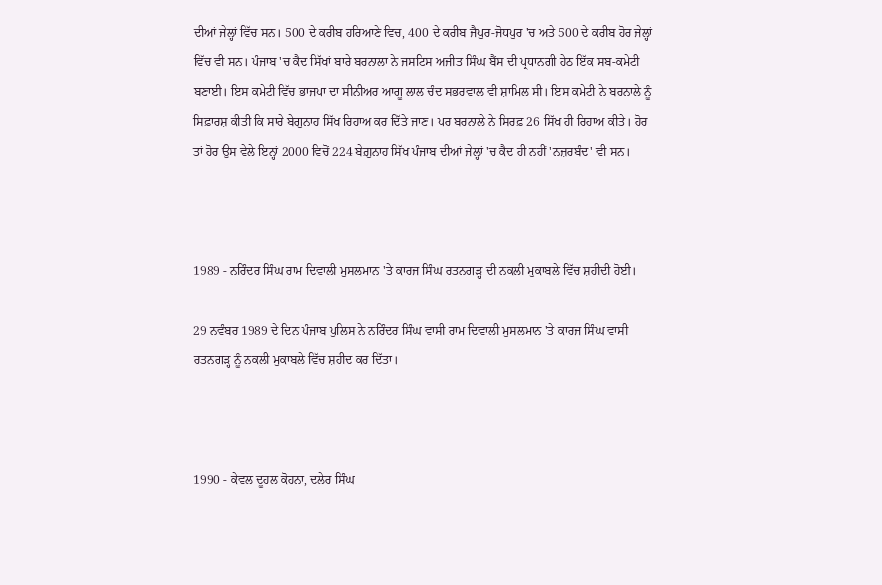ਦੀਆਂ ਜੇਲ੍ਹਾਂ ਵਿੱਚ ਸਨ। 500 ਦੇ ਕਰੀਬ ਹਰਿਆਣੇ ਵਿਚ, 400 ਦੇ ਕਰੀਬ ਜੈਪੁਰ-ਜੋਧਪੁਰ 'ਚ ਅਤੇ 500 ਦੇ ਕਰੀਬ ਹੋਰ ਜੇਲ੍ਹਾਂ ਵਿੱਚ ਵੀ ਸਨ। ਪੰਜਾਬ 'ਚ ਕੈਦ ਸਿੱਖਾਂ ਬਾਰੇ ਬਰਨਾਲਾ ਨੇ ਜਸਟਿਸ ਅਜੀਤ ਸਿੰਘ ਬੈਂਸ ਦੀ ਪ੍ਰਧਾਨਗੀ ਹੇਠ ਇੱਕ ਸਬ-ਕਮੇਟੀ ਬਣਾਈ। ਇਸ ਕਮੇਟੀ ਵਿੱਚ ਭਾਜਪਾ ਦਾ ਸੀਨੀਅਰ ਆਗੂ ਲਾਲ ਚੰਦ ਸਭਰਵਾਲ ਵੀ ਸ਼ਾਮਿਲ ਸੀ। ਇਸ ਕਮੇਟੀ ਨੇ ਬਰਨਾਲੇ ਨੂੰ ਸਿਫ਼ਾਰਸ਼ ਕੀਤੀ ਕਿ ਸਾਰੇ ਬੇਗੁਨਾਹ ਸਿੱਖ ਰਿਹਾਅ ਕਰ ਦਿੱਤੇ ਜਾਣ। ਪਰ ਬਰਨਾਲੇ ਨੇ ਸਿਰਫ਼ 26 ਸਿੱਖ ਹੀ ਰਿਹਾਅ ਕੀਤੇ। ਹੋਰ ਤਾਂ ਹੋਰ ਉਸ ਵੇਲੇ ਇਨ੍ਹਾਂ 2000 ਵਿਚੋਂ 224 ਬੇਗ਼ੁਨਾਹ ਸਿੱਖ ਪੰਜਾਬ ਦੀਆਂ ਜੇਲ੍ਹਾਂ 'ਚ ਕੈਦ ਹੀ ਨਹੀਂ 'ਨਜ਼ਰਬੰਦ' ਵੀ ਸਨ।



1989 - ਨਰਿੰਦਰ ਸਿੰਘ ਰਾਮ ਦਿਵਾਲੀ ਮੁਸਲਮਾਨ 'ਤੇ ਕਾਰਜ ਸਿੰਘ ਰਤਨਗੜ੍ਹ ਦੀ ਨਕਲੀ ਮੁਕਾਬਲੇ ਵਿੱਚ ਸ਼ਹੀਦੀ ਹੋਈ।

29 ਨਵੰਬਰ 1989 ਦੇ ਦਿਨ ਪੰਜਾਬ ਪੁਲਿਸ ਨੇ ਨਰਿੰਦਰ ਸਿੰਘ ਵਾਸੀ ਰਾਮ ਦਿਵਾਲੀ ਮੁਸਲਮਾਨ 'ਤੇ ਕਾਰਜ ਸਿੰਘ ਵਾਸੀ ਰਤਨਗੜ੍ਹ ਨੂੰ ਨਕਲੀ ਮੁਕਾਬਲੇ ਵਿੱਚ ਸ਼ਹੀਦ ਕਰ ਦਿੱਤਾ।



1990 - ਕੇਵਲ ਦੂਹਲ ਕੋਹਨਾ, ਦਲੇਰ ਸਿੰਘ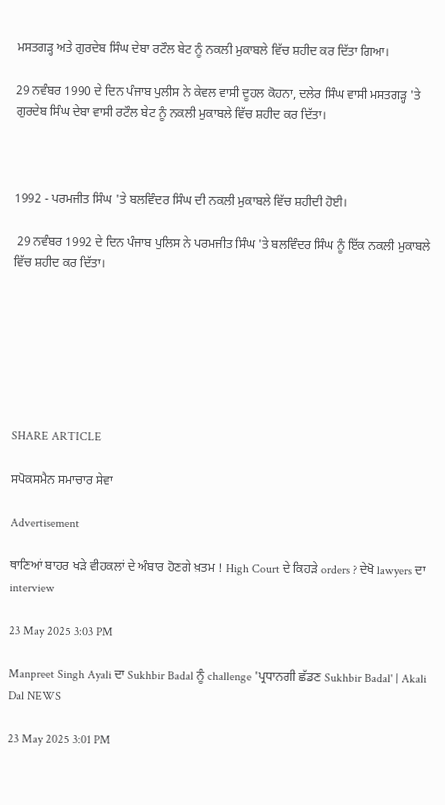ਮਸਤਗੜ੍ਹ ਅਤੇ ਗੁਰਦੇਬ ਸਿੰਘ ਦੇਬਾ ਰਟੌਲ ਬੇਟ ਨੂੰ ਨਕਲੀ ਮੁਕਾਬਲੇ ਵਿੱਚ ਸ਼ਹੀਦ ਕਰ ਦਿੱਤਾ ਗਿਆ।

29 ਨਵੰਬਰ 1990 ਦੇ ਦਿਨ ਪੰਜਾਬ ਪੁਲੀਸ ਨੇ ਕੇਵਲ ਵਾਸੀ ਦੂਹਲ ਕੋਹਨਾ, ਦਲੇਰ ਸਿੰਘ ਵਾਸੀ ਮਸਤਗੜ੍ਹ 'ਤੇ ਗੁਰਦੇਬ ਸਿੰਘ ਦੇਬਾ ਵਾਸੀ ਰਟੌਲ ਬੇਟ ਨੂੰ ਨਕਲੀ ਮੁਕਾਬਲੇ ਵਿੱਚ ਸ਼ਹੀਦ ਕਰ ਦਿੱਤਾ।



1992 - ਪਰਮਜੀਤ ਸਿੰਘ 'ਤੇ ਬਲਵਿੰਦਰ ਸਿੰਘ ਦੀ ਨਕਲੀ ਮੁਕਾਬਲੇ ਵਿੱਚ ਸ਼ਹੀਦੀ ਹੋਈ।

 29 ਨਵੰਬਰ 1992 ਦੇ ਦਿਨ ਪੰਜਾਬ ਪੁਲਿਸ ਨੇ ਪਰਮਜੀਤ ਸਿੰਘ 'ਤੇ ਬਲਵਿੰਦਰ ਸਿੰਘ ਨੂੰ ਇੱਕ ਨਕਲੀ ਮੁਕਾਬਲੇ ਵਿੱਚ ਸ਼ਹੀਦ ਕਰ ਦਿੱਤਾ।







SHARE ARTICLE

ਸਪੋਕਸਮੈਨ ਸਮਾਚਾਰ ਸੇਵਾ

Advertisement

ਥਾਣਿਆਂ ਬਾਹਰ ਖੜੇ ਵੀਹਕਲਾਂ ਦੇ ਅੰਬਾਰ ਹੋਣਗੇ ਖ਼ਤਮ ! High Court ਦੇ ਕਿਹੜੇ orders ? ਦੇਖੋ lawyers ਦਾ interview

23 May 2025 3:03 PM

Manpreet Singh Ayali ਦਾ Sukhbir Badal ਨੂੰ challenge 'ਪ੍ਰਧਾਨਗੀ ਛੱਡਣ Sukhbir Badal' | Akali Dal NEWS

23 May 2025 3:01 PM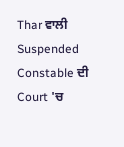Thar ਵਾਲੀ Suspended Constable ਦੀ Court 'ਚ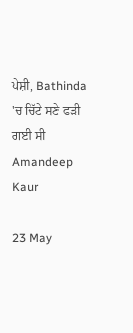ਪੇਸ਼ੀ, Bathinda 'ਚ ਚਿੱਟੇ ਸਣੇ ਫੜੀ ਗਈ ਸੀ Amandeep Kaur

23 May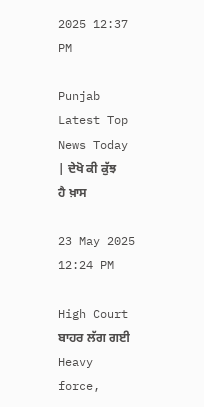2025 12:37 PM

Punjab Latest Top News Today | ਦੇਖੋ ਕੀ ਕੁੱਝ ਹੈ ਖ਼ਾਸ

23 May 2025 12:24 PM

High Court ਬਾਹਰ ਲੱਗ ਗਈ Heavy force,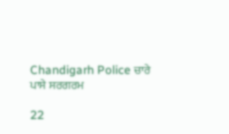Chandigarh Police ਚਾਰੇ ਪਾਸੇ ਸਰਗਰਮ

22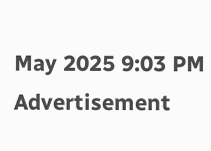May 2025 9:03 PM
Advertisement